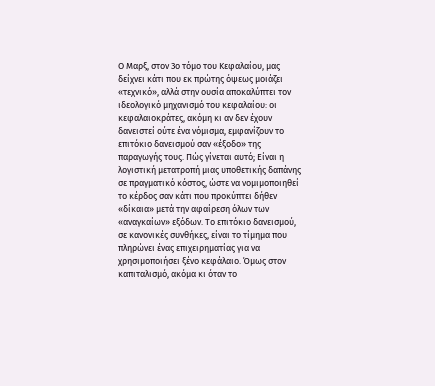Ο Μαρξ, στον 3ο τόμο του Κεφαλαίου, μας δείχνει κάτι που εκ πρώτης όψεως μοιάζει «τεχνικό», αλλά στην ουσία αποκαλύπτει τον ιδεολογικό μηχανισμό του κεφαλαίου: οι κεφαλαιοκράτες, ακόμη κι αν δεν έχουν δανειστεί ούτε ένα νόμισμα, εμφανίζουν το επιτόκιο δανεισμού σαν «έξοδο» της παραγωγής τους. Πώς γίνεται αυτό; Είναι η λογιστική μετατροπή μιας υποθετικής δαπάνης σε πραγματικό κόστος, ώστε να νομιμοποιηθεί το κέρδος σαν κάτι που προκύπτει δήθεν «δίκαια» μετά την αφαίρεση όλων των «αναγκαίων» εξόδων. Το επιτόκιο δανεισμού, σε κανονικές συνθήκες, είναι το τίμημα που πληρώνει ένας επιχειρηματίας για να χρησιμοποιήσει ξένο κεφάλαιο. Όμως στον καπιταλισμό, ακόμα κι όταν το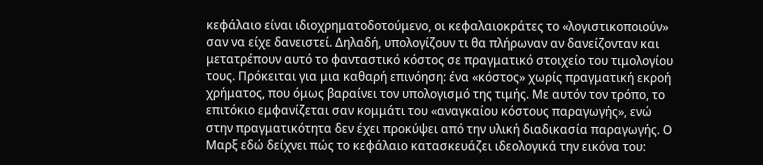κεφάλαιο είναι ιδιοχρηματοδοτούμενο, οι κεφαλαιοκράτες το «λογιστικοποιούν» σαν να είχε δανειστεί. Δηλαδή, υπολογίζουν τι θα πλήρωναν αν δανείζονταν και μετατρέπουν αυτό το φανταστικό κόστος σε πραγματικό στοιχείο του τιμολογίου τους. Πρόκειται για μια καθαρή επινόηση: ένα «κόστος» χωρίς πραγματική εκροή χρήματος, που όμως βαραίνει τον υπολογισμό της τιμής. Με αυτόν τον τρόπο, το επιτόκιο εμφανίζεται σαν κομμάτι του «αναγκαίου κόστους παραγωγής», ενώ στην πραγματικότητα δεν έχει προκύψει από την υλική διαδικασία παραγωγής. Ο Μαρξ εδώ δείχνει πώς το κεφάλαιο κατασκευάζει ιδεολογικά την εικόνα του: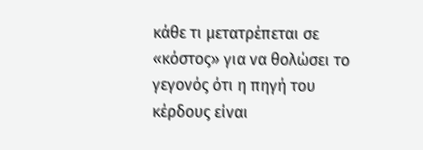κάθε τι μετατρέπεται σε «κόστος» για να θολώσει το γεγονός ότι η πηγή του κέρδους είναι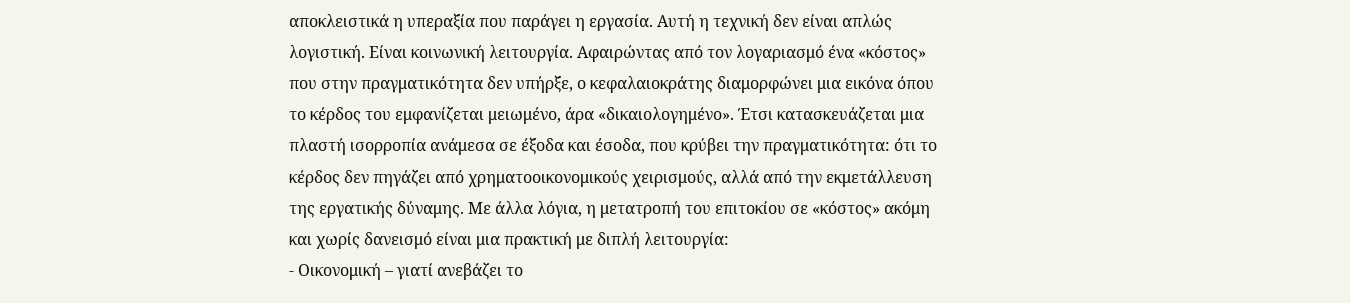αποκλειστικά η υπεραξία που παράγει η εργασία. Αυτή η τεχνική δεν είναι απλώς λογιστική. Είναι κοινωνική λειτουργία. Αφαιρώντας από τον λογαριασμό ένα «κόστος» που στην πραγματικότητα δεν υπήρξε, ο κεφαλαιοκράτης διαμορφώνει μια εικόνα όπου το κέρδος του εμφανίζεται μειωμένο, άρα «δικαιολογημένο». Έτσι κατασκευάζεται μια πλαστή ισορροπία ανάμεσα σε έξοδα και έσοδα, που κρύβει την πραγματικότητα: ότι το κέρδος δεν πηγάζει από χρηματοοικονομικούς χειρισμούς, αλλά από την εκμετάλλευση της εργατικής δύναμης. Με άλλα λόγια, η μετατροπή του επιτοκίου σε «κόστος» ακόμη και χωρίς δανεισμό είναι μια πρακτική με διπλή λειτουργία:
- Οικονομική – γιατί ανεβάζει το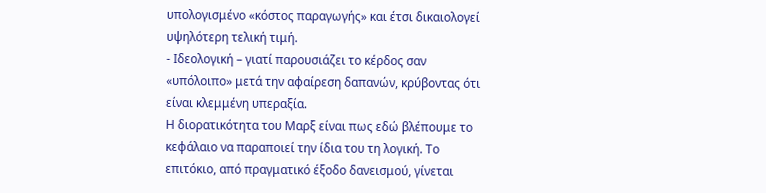υπολογισμένο «κόστος παραγωγής» και έτσι δικαιολογεί υψηλότερη τελική τιμή.
- Ιδεολογική – γιατί παρουσιάζει το κέρδος σαν «υπόλοιπο» μετά την αφαίρεση δαπανών, κρύβοντας ότι είναι κλεμμένη υπεραξία.
Η διορατικότητα του Μαρξ είναι πως εδώ βλέπουμε το κεφάλαιο να παραποιεί την ίδια του τη λογική. Το επιτόκιο, από πραγματικό έξοδο δανεισμού, γίνεται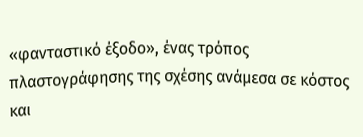«φανταστικό έξοδο», ένας τρόπος πλαστογράφησης της σχέσης ανάμεσα σε κόστος και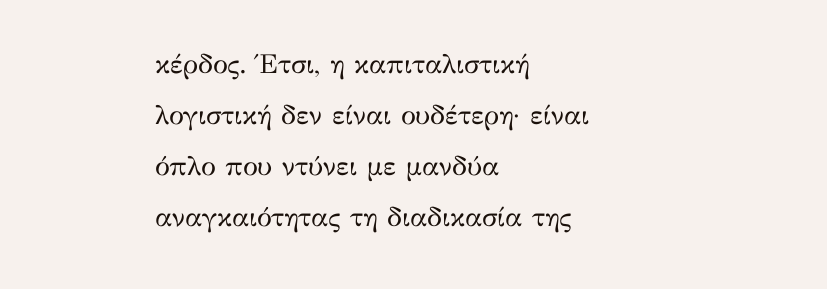κέρδος. Έτσι, η καπιταλιστική λογιστική δεν είναι ουδέτερη· είναι όπλο που ντύνει με μανδύα αναγκαιότητας τη διαδικασία της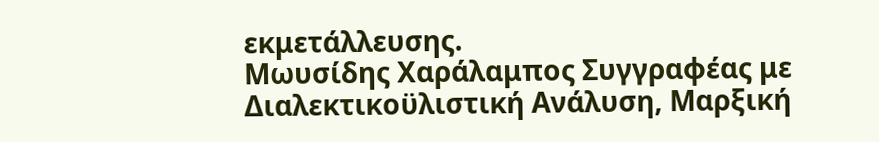εκμετάλλευσης.
Μωυσίδης Χαράλαμπος Συγγραφέας με Διαλεκτικοϋλιστική Ανάλυση, Μαρξική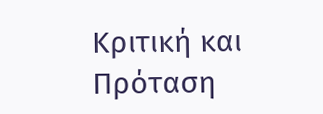Κριτική και Πρόταση